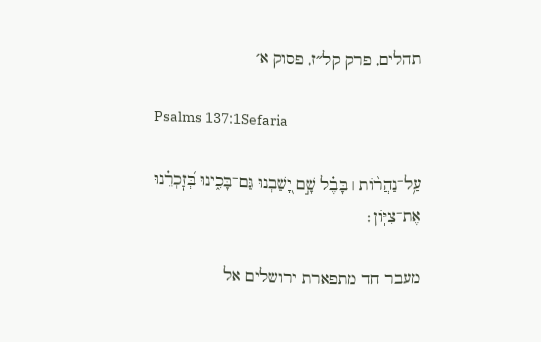תהלים, פרק קל״ז, פסוק א׳

Psalms 137:1Sefaria

עַ֥ל־נַהֲר֨וֹת ׀ בָּבֶ֗ל שָׁ֣ם יָ֭שַׁבְנוּ גַּם־בָּכִ֑ינוּ בְּ֝זׇכְרֵ֗נוּ אֶת־צִיּֽוֹן׃

מעבר חד מתפארת ירושלים אל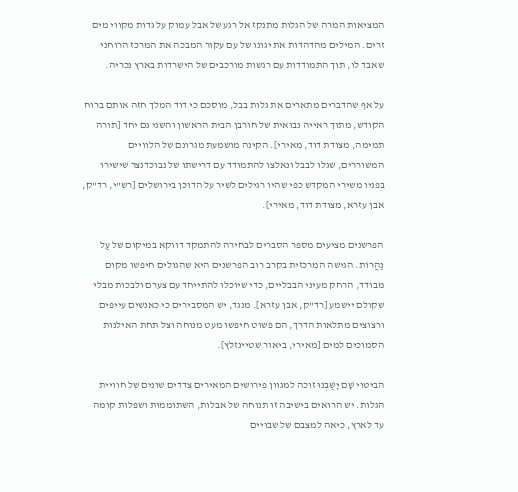המציאות המרה של הגלות מתנקז אל רגע של אבל עמוק על גדות מקווי מים זרים. המילים מהדהדות את יגונו של עם עקור המבכה את המרכז הרוחני שאבד לו, תוך התמודדות עם רגשות מורכבים של הישרדות בארץ נכריה.

על אף שהדברים מתארים את גלות בבל, מוסכם כי דוד המלך חזה אותם ברוח הקודש, מתוך ראייה נבואית של חורבן הבית הראשון והשני גם יחד [תורה תמימה, מצודת דוד, מאירי]. הקינה מושמעת מגרונם של הלוויים המשוררים, שגלו לבבל ונאלצו להתמודד עם דרישתו של נבוכדנצר שישירו בפניו משירי המקדש כפי שהיו רגילים לשיר על הדוכן בירושלים [רש"י, רד"ק, אבן עזרא, מצודת דוד, מאירי].

הפרשנים מציעים מספר הסברים לבחירה להתמקד דווקא במיקום של עַל נַהֲרוֹת. הגישה המרכזית בקרב רוב הפרשנים היא שהגולים חיפשו מקום מבודד, הרחק מעיני הבבליים, כדי שיוכלו להתייחד עם צערם ולבכות מבלי שקולם יישמע [רד"ק, אבן עזרא]. מנגד, יש המסבירים כי כאנשים עייפים ורצוצים מתלאות הדרך, הם פשוט חיפשו מעט מנוחה וצל תחת האילנות הסמוכים למים [מאירי, ביאור שטיינזלץ].

הביטוי שָׁם יָשַׁבְנוּ זוכה למגוון פירושים המאירים צדדים שונים של חוויית הגלות. יש הרואים בישיבה זו תנוחה של אבלות, השתוממות ושפלות קומה עד לארץ, כיאה למצבם של שבויים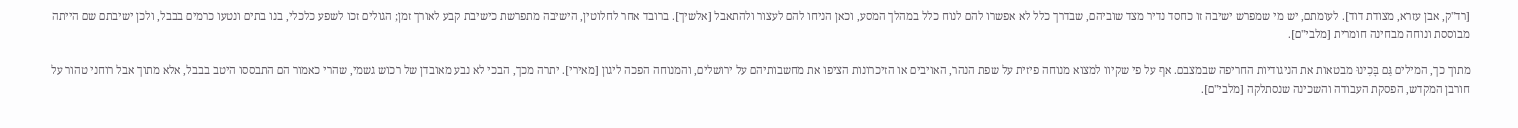[רד"ק, אבן עזרא, מצודת דוד]. לעומתם, יש מי שמפרש ישיבה זו כחסד נדיר מצד שוביהם, שבדרך כלל לא אפשרו להם לנוח כלל במהלך המסע, וכאן הניחו להם לעצור ולהתאבל [אלשיך]. ברובד אחר לחלוטין, הישיבה מתפרשת כישיבת קבע לאורך זמן; הגולים זכו לשפע כלכלי, בנו בתים ונטעו כרמים בבבל, ולכן ישיבתם שם הייתה מבוססת ונוחה מבחינה חומרית [מלבי"ם].

מתוך כך, המילים גַּם בָּכִינוּ מבטאות את הניגודיות החריפה שבמצבם. אף על פי שקיוו למצוא מנוחה פיזית על שפת הנהר, האויבים או הזיכרונות הציפו את מחשבותיהם על ירושלים, והמנוחה הפכה ליגון [מאירי]. יתרה מכך, הבכי לא נבע מאובדן של רכוש גשמי, שהרי כאמור הם התבססו היטב בבבל, אלא מתוך אבל רוחני טהור על חורבן המקדש, הפסקת העבודה והשכינה שנסתלקה [מלבי"ם].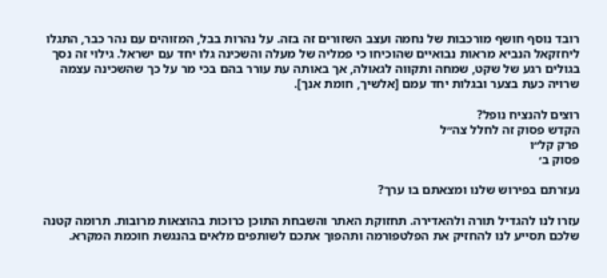רובד נוסף חושף מורכבות של נחמה ועצב השזורים זה בזה. על נהרות בבל, המזוהים עם נהר כבר, התגלו ליחזקאל הנביא מראות נבואיים שהוכיחו כי פמליה של מעלה והשכינה גלו יחד עם ישראל. גילוי זה נסך בגולים רגע של שקט, שמחה ותקווה לגאולה, אך באותה עת עורר בהם בכי מר על כך שהשכינה עצמה שרויה כעת בצער ובגלות יחד עמם [אלשיך, חומת אנך].

רוצים להנציח נופל?
הקדש פסוק זה לחלל צה״ל
פרק קל״ו
פסוק ב׳

נעזרתם בפירוש שלנו ומצאתם בו ערך?

עזרו לנו להגדיל תורה ולהאדירה. תחזוקת האתר והשבחת התוכן כרוכות בהוצאות מרובות. תרומה קטנה שלכם תסייע לנו להחזיק את הפלטפורמה ותהפוך אתכם לשותפים מלאים בהנגשת חוכמת המקרא.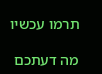תרמו עכשיו

מה דעתכם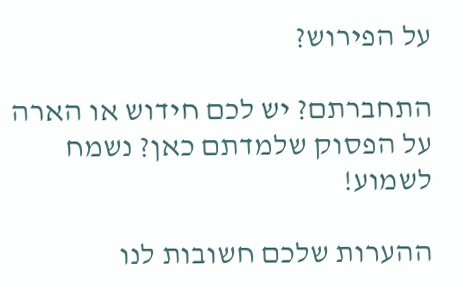על הפירוש?

התחברתם? יש לכם חידוש או הארה על הפסוק שלמדתם כאן? נשמח לשמוע!

ההערות שלכם חשובות לנו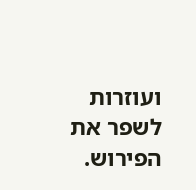ועוזרות לשפר את הפירוש.